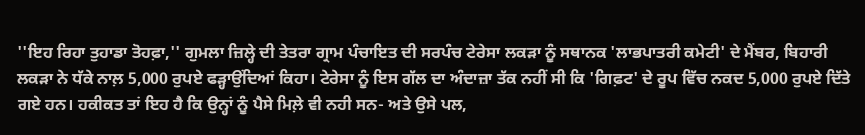''ਇਹ ਰਿਹਾ ਤੁਹਾਡਾ ਤੋਹਫ਼ਾ,'' ਗੁਮਲਾ ਜ਼ਿਲ੍ਹੇ ਦੀ ਤੇਤਰਾ ਗ੍ਰਾਮ ਪੰਚਾਇਤ ਦੀ ਸਰਪੰਚ ਟੇਰੇਸਾ ਲਕੜਾ ਨੂੰ ਸਥਾਨਕ 'ਲਾਭਪਾਤਰੀ ਕਮੇਟੀ' ਦੇ ਮੈਂਬਰ, ਬਿਹਾਰੀ ਲਕੜਾ ਨੇ ਧੱਕੇ ਨਾਲ਼ 5,000 ਰੁਪਏ ਫੜ੍ਹਾਉਂਦਿਆਂ ਕਿਹਾ। ਟੇਰੇਸਾ ਨੂੰ ਇਸ ਗੱਲ ਦਾ ਅੰਦਾਜ਼ਾ ਤੱਕ ਨਹੀਂ ਸੀ ਕਿ 'ਗਿਫ਼ਟ' ਦੇ ਰੂਪ ਵਿੱਚ ਨਕਦ 5,000 ਰੁਪਏ ਦਿੱਤੇ ਗਏ ਹਨ। ਹਕੀਕਤ ਤਾਂ ਇਹ ਹੈ ਕਿ ਉਨ੍ਹਾਂ ਨੂੰ ਪੈਸੇ ਮਿਲ਼ੇ ਵੀ ਨਹੀ ਸਨ- ਅਤੇ ਉਸੇ ਪਲ,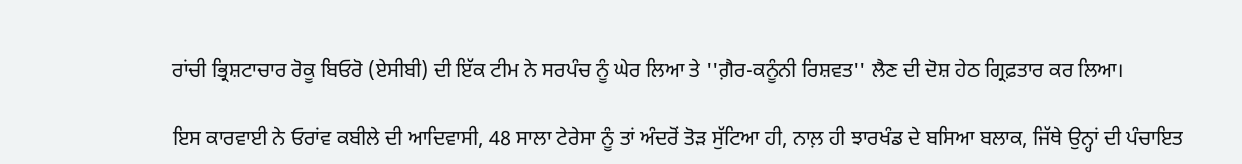ਰਾਂਚੀ ਭ੍ਰਿਸ਼ਟਾਚਾਰ ਰੋਕੂ ਬਿਓਰੋ (ਏਸੀਬੀ) ਦੀ ਇੱਕ ਟੀਮ ਨੇ ਸਰਪੰਚ ਨੂੰ ਘੇਰ ਲਿਆ ਤੇ ''ਗ਼ੈਰ-ਕਨੂੰਨੀ ਰਿਸ਼ਵਤ'' ਲੈਣ ਦੀ ਦੋਸ਼ ਹੇਠ ਗ੍ਰਿਫ਼ਤਾਰ ਕਰ ਲਿਆ।

ਇਸ ਕਾਰਵਾਈ ਨੇ ਓਰਾਂਵ ਕਬੀਲੇ ਦੀ ਆਦਿਵਾਸੀ, 48 ਸਾਲਾ ਟੇਰੇਸਾ ਨੂੰ ਤਾਂ ਅੰਦਰੋਂ ਤੋੜ ਸੁੱਟਿਆ ਹੀ, ਨਾਲ਼ ਹੀ ਝਾਰਖੰਡ ਦੇ ਬਸਿਆ ਬਲਾਕ, ਜਿੱਥੇ ਉਨ੍ਹਾਂ ਦੀ ਪੰਚਾਇਤ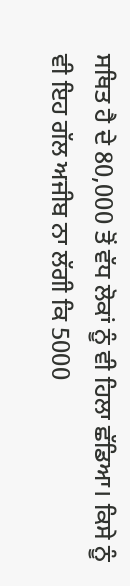ਸਥਿਤ ਹੈ ਦੇ 80,000 ਤੋਂ ਵੱਧ ਲੋਕਾਂ ਨੂੰ ਵੀ ਹਿਲਾ ਛੱਡਿਆ। ਕਿਸੇ ਨੂੰ ਵੀ ਇਹ ਗੱਲ ਅਜੀਬ ਨਾ ਲੱਗੀ ਕਿ 5000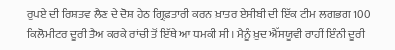ਰੁਪਏ ਦੀ ਰਿਸ਼ਤਵ ਲੈਣ ਦੇ ਦੋਸ਼ ਹੇਠ ਗ੍ਰਿਫ਼ਤਾਰੀ ਕਰਨ ਖ਼ਾਤਰ ਏਸੀਬੀ ਦੀ ਇੱਕ ਟੀਮ ਲਗਭਗ 100 ਕਿਲੋਮੀਟਰ ਦੂਰੀ ਤੈਅ ਕਰਕੇ ਰਾਂਚੀ ਤੋਂ ਇੱਥੇ ਆ ਧਮਕੀ ਸੀ। ਮੈਨੂੰ ਖ਼ੁਦ ਐੱਸਯੂਵੀ ਰਾਹੀਂ ਇੰਨੀ ਦੂਰੀ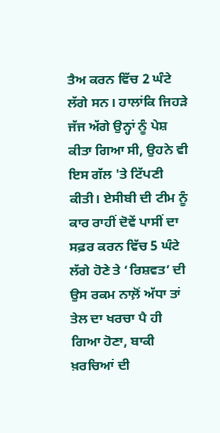ਤੈਅ ਕਰਨ ਵਿੱਚ 2 ਘੰਟੇ ਲੱਗੇ ਸਨ। ਹਾਲਾਂਕਿ ਜਿਹੜੇ ਜੱਜ ਅੱਗੇ ਉਨ੍ਹਾਂ ਨੂੰ ਪੇਸ਼ ਕੀਤਾ ਗਿਆ ਸੀ, ਉਹਨੇ ਵੀ ਇਸ ਗੱਲ 'ਤੇ ਟਿੱਪਣੀ ਕੀਤੀ। ਏਸੀਬੀ ਦੀ ਟੀਮ ਨੂੰ ਕਾਰ ਰਾਹੀਂ ਦੋਵੇਂ ਪਾਸੀਂ ਦਾ ਸਫ਼ਰ ਕਰਨ ਵਿੱਚ 5 ਘੰਟੇ ਲੱਗੇ ਹੋਣੇ ਤੇ ‘ਰਿਸ਼ਵਤ’ ਦੀ ਉਸ ਰਕਮ ਨਾਲ਼ੋਂ ਅੱਧਾ ਤਾਂ ਤੇਲ ਦਾ ਖਰਚਾ ਪੈ ਹੀ ਗਿਆ ਹੋਣਾ, ਬਾਕੀ ਖ਼ਰਚਿਆਂ ਦੀ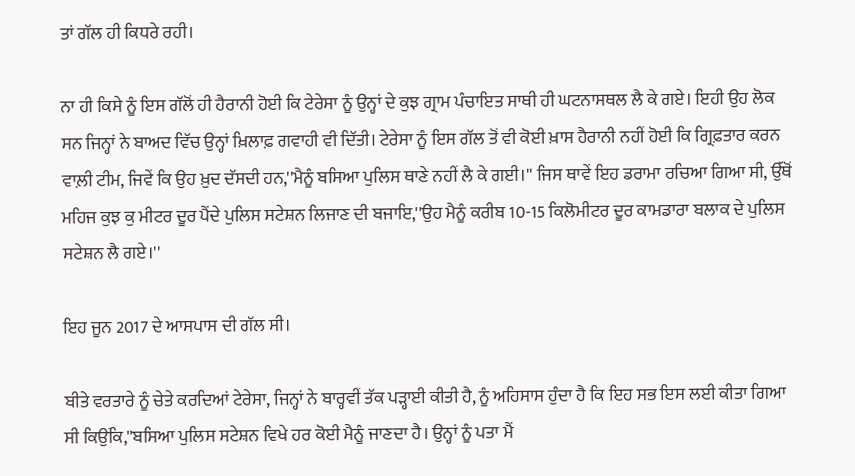ਤਾਂ ਗੱਲ ਹੀ ਕਿਧਰੇ ਰਹੀ।

ਨਾ ਹੀ ਕਿਸੇ ਨੂੰ ਇਸ ਗੱਲੋਂ ਹੀ ਹੈਰਾਨੀ ਹੋਈ ਕਿ ਟੇਰੇਸਾ ਨੂੰ ਉਨ੍ਹਾਂ ਦੇ ਕੁਝ ਗ੍ਰਾਮ ਪੰਚਾਇਤ ਸਾਥੀ ਹੀ ਘਟਨਾਸਥਲ ਲੈ ਕੇ ਗਏ। ਇਹੀ ਉਹ ਲੋਕ ਸਨ ਜਿਨ੍ਹਾਂ ਨੇ ਬਾਅਦ ਵਿੱਚ ਉਨ੍ਹਾਂ ਖ਼ਿਲਾਫ਼ ਗਵਾਹੀ ਵੀ ਦਿੱਤੀ। ਟੇਰੇਸਾ ਨੂੰ ਇਸ ਗੱਲ ਤੋਂ ਵੀ ਕੋਈ ਖ਼ਾਸ ਹੈਰਾਨੀ ਨਹੀਂ ਹੋਈ ਕਿ ਗ੍ਰਿਫ਼ਤਾਰ ਕਰਨ ਵਾਲ਼ੀ ਟੀਮ, ਜਿਵੇਂ ਕਿ ਉਹ ਖ਼ੁਦ ਦੱਸਦੀ ਹਨ,''ਮੈਨੂੰ ਬਸਿਆ ਪੁਲਿਸ ਥਾਣੇ ਨਹੀਂ ਲੈ ਕੇ ਗਈ।'' ਜਿਸ ਥਾਵੇਂ ਇਹ ਡਰਾਮਾ ਰਚਿਆ ਗਿਆ ਸੀ, ਉੱਥੋਂ ਮਹਿਜ ਕੁਝ ਕੁ ਮੀਟਰ ਦੂਰ ਪੈਂਦੇ ਪੁਲਿਸ ਸਟੇਸ਼ਨ ਲਿਜਾਣ ਦੀ ਬਜਾਇ,''ਉਹ ਮੈਨੂੰ ਕਰੀਬ 10-15 ਕਿਲੋਮੀਟਰ ਦੂਰ ਕਾਮਡਾਰਾ ਬਲਾਕ ਦੇ ਪੁਲਿਸ ਸਟੇਸ਼ਨ ਲੈ ਗਏ।''

ਇਹ ਜੂਨ 2017 ਦੇ ਆਸਪਾਸ ਦੀ ਗੱਲ ਸੀ।

ਬੀਤੇ ਵਰਤਾਰੇ ਨੂੰ ਚੇਤੇ ਕਰਦਿਆਂ ਟੇਰੇਸਾ, ਜਿਨ੍ਹਾਂ ਨੇ ਬਾਰ੍ਹਵੀਂ ਤੱਕ ਪੜ੍ਹਾਈ ਕੀਤੀ ਹੈ, ਨੂੰ ਅਹਿਸਾਸ ਹੁੰਦਾ ਹੈ ਕਿ ਇਹ ਸਭ ਇਸ ਲਈ ਕੀਤਾ ਗਿਆ ਸੀ ਕਿਉਂਕਿ,''ਬਸਿਆ ਪੁਲਿਸ ਸਟੇਸ਼ਨ ਵਿਖੇ ਹਰ ਕੋਈ ਮੈਨੂੰ ਜਾਣਦਾ ਹੈ। ਉਨ੍ਹਾਂ ਨੂੰ ਪਤਾ ਮੈਂ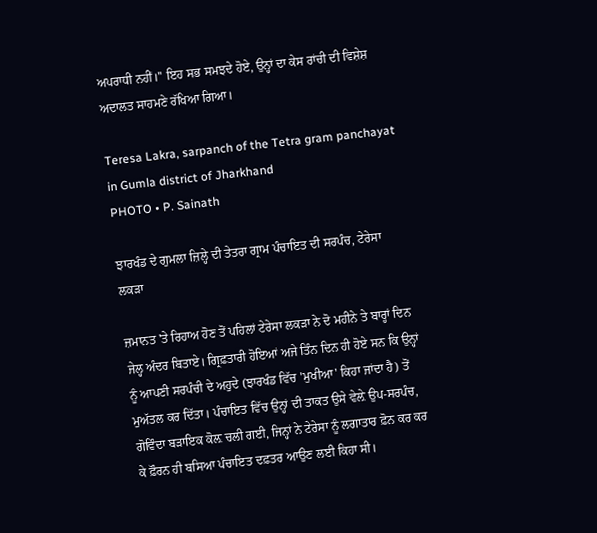ਅਪਰਾਧੀ ਨਹੀਂ।'' ਇਹ ਸਭ ਸਮਝਦੇ ਹੋਏ, ਉਨ੍ਹਾਂ ਦਾ ਕੇਸ ਰਾਂਚੀ ਦੀ ਵਿਸ਼ੇਸ਼ ਅਦਾਲਤ ਸਾਹਮਣੇ ਰੱਖਿਆ ਗਿਆ।

Teresa Lakra, sarpanch of the Tetra gram panchayat in Gumla district of Jharkhand
PHOTO • P. Sainath

ਝਾਰਖੰਡ ਦੇ ਗੁਮਲਾ ਜ਼ਿਲ੍ਹੇ ਦੀ ਤੇਤਰਾ ਗ੍ਰਾਮ ਪੰਚਾਇਤ ਦੀ ਸਰਪੰਚ, ਟੇਰੇਸਾ ਲਕੜਾ

ਜ਼ਮਾਨਤ 'ਤੇ ਰਿਹਾਅ ਹੋਣ ਤੋਂ ਪਹਿਲਾਂ ਟੇਰੇਸਾ ਲਕੜਾ ਨੇ ਦੋ ਮਹੀਨੇ ਤੇ ਬਾਰ੍ਹਾਂ ਦਿਨ ਜੇਲ੍ਹ ਅੰਦਰ ਬਿਤਾਏ। ਗ੍ਰਿਫ਼ਤਾਰੀ ਹੋਇਆਂ ਅਜੇ ਤਿੰਨ ਦਿਨ ਹੀ ਹੋਏ ਸਨ ਕਿ ਉਨ੍ਹਾਂ ਨੂੰ ਆਪਣੀ ਸਰਪੰਚੀ ਦੇ ਅਹੁਦੇ (ਝਾਰਖੰਡ ਵਿੱਚ 'ਮੁਖੀਆ' ਕਿਹਾ ਜਾਂਦਾ ਹੈ) ਤੋਂ ਮੁਅੱਤਲ ਕਰ ਦਿੱਤਾ। ਪੰਚਾਇਤ ਵਿੱਚ ਉਨ੍ਹਾਂ ਦੀ ਤਾਕਤ ਉਸੇ ਵੇਲ਼ੇ ਉਪ-ਸਰਪੰਚ, ਗੋਵਿੰਦਾ ਬੜਾਇਕ ਕੋਲ਼ ਚਲੀ ਗਈ, ਜਿਨ੍ਹਾਂ ਨੇ ਟੇਰੇਸਾ ਨੂੰ ਲਗਾਤਾਰ ਫ਼ੋਨ ਕਰ ਕਰ ਕੇ ਫ਼ੌਰਨ ਹੀ ਬਸਿਆ ਪੰਚਾਇਤ ਦਫ਼ਤਰ ਆਉਣ ਲਈ ਕਿਹਾ ਸੀ।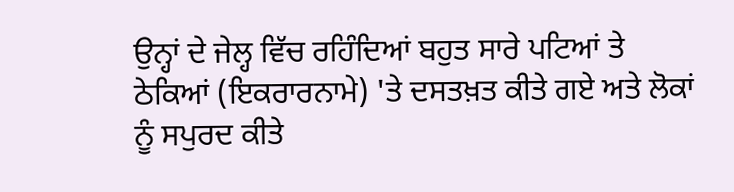ਉਨ੍ਹਾਂ ਦੇ ਜੇਲ੍ਹ ਵਿੱਚ ਰਹਿੰਦਿਆਂ ਬਹੁਤ ਸਾਰੇ ਪਟਿਆਂ ਤੇ ਠੇਕਿਆਂ (ਇਕਰਾਰਨਾਮੇ) 'ਤੇ ਦਸਤਖ਼ਤ ਕੀਤੇ ਗਏ ਅਤੇ ਲੋਕਾਂ ਨੂੰ ਸਪੁਰਦ ਕੀਤੇ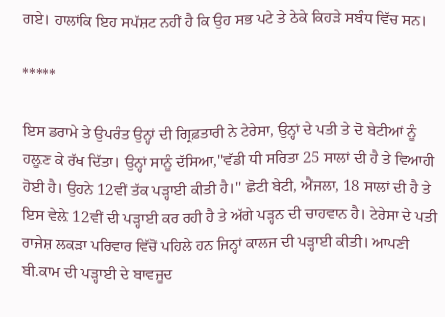ਗਏ। ਹਾਲਾਂਕਿ ਇਹ ਸਪੱਸ਼ਟ ਨਹੀਂ ਹੈ ਕਿ ਉਹ ਸਭ ਪਟੇ ਤੇ ਠੇਕੇ ਕਿਹੜੇ ਸਬੰਧ ਵਿੱਚ ਸਨ।

*****

ਇਸ ਡਰਾਮੇ ਤੇ ਉਪਰੰਤ ਉਨ੍ਹਾਂ ਦੀ ਗ੍ਰਿਫ਼ਤਾਰੀ ਨੇ ਟੇਰੇਸਾ, ਉਨ੍ਹਾਂ ਦੇ ਪਤੀ ਤੇ ਦੋ ਬੇਟੀਆਂ ਨੂੰ ਹਲ਼ੂਣ ਕੇ ਰੱਖ ਦਿੱਤਾ। ਉਨ੍ਹਾਂ ਸਾਨੂੰ ਦੱਸਿਆ,''ਵੱਡੀ ਧੀ ਸਰਿਤਾ 25 ਸਾਲਾਂ ਦੀ ਹੈ ਤੇ ਵਿਆਹੀ ਹੋਈ ਹੈ। ਉਹਨੇ 12ਵੀਂ ਤੱਕ ਪੜ੍ਹਾਈ ਕੀਤੀ ਹੈ।'' ਛੋਟੀ ਬੇਟੀ, ਐਂਜਲਾ, 18 ਸਾਲਾਂ ਦੀ ਹੈ ਤੇ ਇਸ ਵੇਲ਼ੇ 12ਵੀਂ ਦੀ ਪੜ੍ਹਾਈ ਕਰ ਰਹੀ ਹੈ ਤੇ ਅੱਗੇ ਪੜ੍ਹਨ ਦੀ ਚਾਹਵਾਨ ਹੈ। ਟੇਰੇਸਾ ਦੇ ਪਤੀ ਰਾਜੇਸ਼ ਲਕੜਾ ਪਰਿਵਾਰ ਵਿੱਚੋਂ ਪਹਿਲੇ ਹਨ ਜਿਨ੍ਹਾਂ ਕਾਲਜ ਦੀ ਪੜ੍ਹਾਈ ਕੀਤੀ। ਆਪਣੀ ਬੀ.ਕਾਮ ਦੀ ਪੜ੍ਹਾਈ ਦੇ ਬਾਵਜੂਦ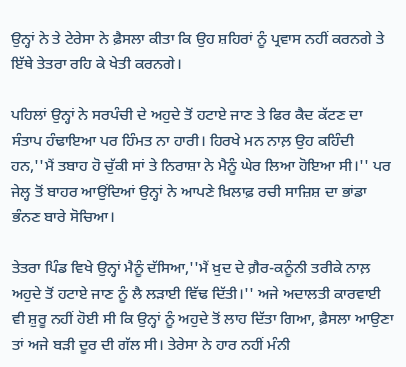ਉਨ੍ਹਾਂ ਨੇ ਤੇ ਟੇਰੇਸਾ ਨੇ ਫ਼ੈਸਲਾ ਕੀਤਾ ਕਿ ਉਹ ਸ਼ਹਿਰਾਂ ਨੂੰ ਪ੍ਰਵਾਸ ਨਹੀਂ ਕਰਨਗੇ ਤੇ ਇੱਥੇ ਤੇਤਰਾ ਰਹਿ ਕੇ ਖੇਤੀ ਕਰਨਗੇ।

ਪਹਿਲਾਂ ਉਨ੍ਹਾਂ ਨੇ ਸਰਪੰਚੀ ਦੇ ਅਹੁਦੇ ਤੋਂ ਹਟਾਏ ਜਾਣ ਤੇ ਫਿਰ ਕੈਦ ਕੱਟਣ ਦਾ ਸੰਤਾਪ ਹੰਢਾਇਆ ਪਰ ਹਿੰਮਤ ਨਾ ਹਾਰੀ। ਹਿਰਖੇ ਮਨ ਨਾਲ਼ ਉਹ ਕਹਿੰਦੀ ਹਨ,''ਮੈਂ ਤਬਾਹ ਹੋ ਚੁੱਕੀ ਸਾਂ ਤੇ ਨਿਰਾਸ਼ਾ ਨੇ ਮੈਨੂੰ ਘੇਰ ਲਿਆ ਹੋਇਆ ਸੀ।'' ਪਰ ਜੇਲ੍ਹ ਤੋਂ ਬਾਹਰ ਆਉਂਦਿਆਂ ਉਨ੍ਹਾਂ ਨੇ ਆਪਣੇ ਖ਼ਿਲਾਫ਼ ਰਚੀ ਸਾਜ਼ਿਸ਼ ਦਾ ਭਾਂਡਾ ਭੰਨਣ ਬਾਰੇ ਸੋਚਿਆ।

ਤੇਤਰਾ ਪਿੰਡ ਵਿਖੇ ਉਨ੍ਹਾਂ ਮੈਨੂੰ ਦੱਸਿਆ,''ਮੈਂ ਖ਼ੁਦ ਦੇ ਗ਼ੈਰ-ਕਨੂੰਨੀ ਤਰੀਕੇ ਨਾਲ਼ ਅਹੁਦੇ ਤੋਂ ਹਟਾਏ ਜਾਣ ਨੂੰ ਲੈ ਲੜਾਈ ਵਿੱਢ ਦਿੱਤੀ।'' ਅਜੇ ਅਦਾਲਤੀ ਕਾਰਵਾਈ ਵੀ ਸ਼ੁਰੂ ਨਹੀਂ ਹੋਈ ਸੀ ਕਿ ਉਨ੍ਹਾਂ ਨੂੰ ਅਹੁਦੇ ਤੋਂ ਲਾਹ ਦਿੱਤਾ ਗਿਆ, ਫ਼ੈਸਲਾ ਆਉਣਾ ਤਾਂ ਅਜੇ ਬੜੀ ਦੂਰ ਦੀ ਗੱਲ ਸੀ। ਤੇਰੇਸਾ ਨੇ ਹਾਰ ਨਹੀਂ ਮੰਨੀ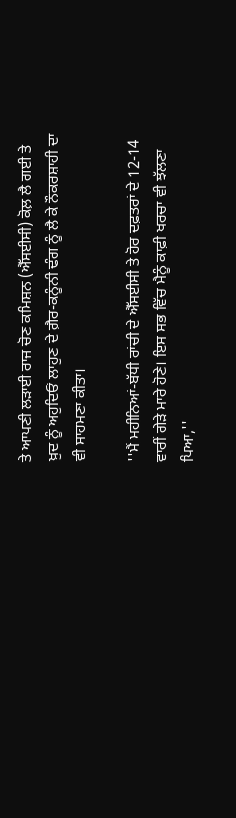ਤੇ ਆਪਣੀ ਲੜਾਈ ਰਾਜ ਚੋਣ ਕਮਿਸ਼ਨ (ਐੱਸਈਸੀ) ਕੋਲ਼ ਲੈ ਗਈ ਤੇ ਖ਼ੁਦ ਨੂੰ ਅਹੁਦਿਓਂ ਲਾਹੁਣ ਦੇ ਗ਼ੈਰ-ਕਨੂੰਨੀ ਢੰਗ ਨੂੰ ਲੈ ਕੇ ਨੌਕਰਸ਼ਾਹੀ ਦਾ ਵੀ ਸਾਹਮਣਾ ਕੀਤਾ।

''ਮੈਂ ਮਹੀਨਿਆਂ-ਬੱਧੀ ਰਾਂਚੀ ਦੇ ਐੱਸਈਸੀ ਤੇ ਹੋਰ ਦਫ਼ਤਰਾਂ ਦੇ 12-14 ਵਾਰੀਂ ਗੇੜੇ ਮਾਰੇ ਹੋਣੇ। ਇਸ ਸਭ ਵਿੱਚ ਮੈਨੂੰ ਕਾਫ਼ੀ ਖਰਚਾ ਵੀ ਝੱਲਣਾ ਪਿਆ,''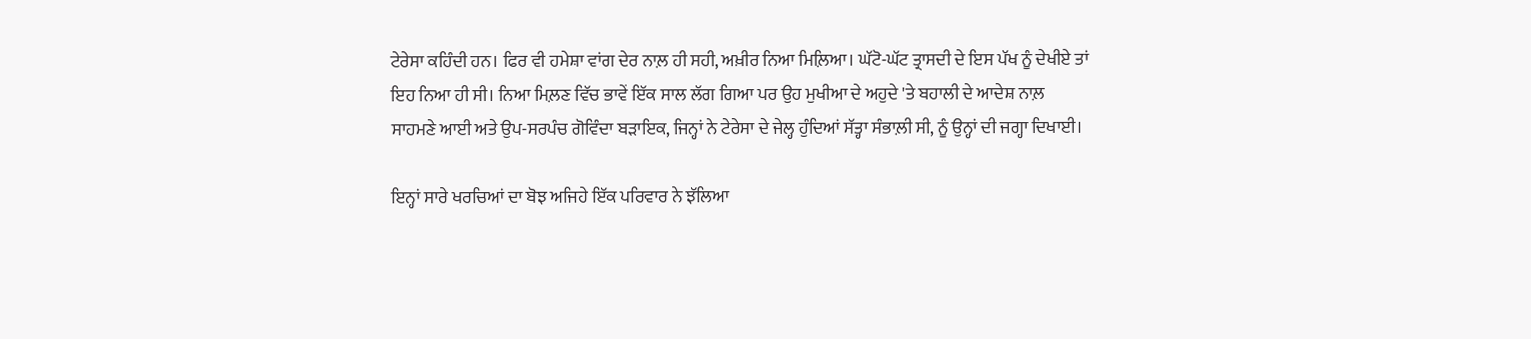ਟੇਰੇਸਾ ਕਹਿੰਦੀ ਹਨ। ਫਿਰ ਵੀ ਹਮੇਸ਼ਾ ਵਾਂਗ ਦੇਰ ਨਾਲ਼ ਹੀ ਸਹੀ, ਅਖ਼ੀਰ ਨਿਆ ਮਿਲ਼ਿਆ। ਘੱਟੋ-ਘੱਟ ਤ੍ਰਾਸਦੀ ਦੇ ਇਸ ਪੱਖ ਨੂੰ ਦੇਖੀਏ ਤਾਂ ਇਹ ਨਿਆ ਹੀ ਸੀ। ਨਿਆ ਮਿਲ਼ਣ ਵਿੱਚ ਭਾਵੇਂ ਇੱਕ ਸਾਲ ਲੱਗ ਗਿਆ ਪਰ ਉਹ ਮੁਖੀਆ ਦੇ ਅਹੁਦੇ 'ਤੇ ਬਹਾਲੀ ਦੇ ਆਦੇਸ਼ ਨਾਲ਼ ਸਾਹਮਣੇ ਆਈ ਅਤੇ ਉਪ-ਸਰਪੰਚ ਗੋਵਿੰਦਾ ਬੜਾਇਕ, ਜਿਨ੍ਹਾਂ ਨੇ ਟੇਰੇਸਾ ਦੇ ਜੇਲ੍ਹ ਹੁੰਦਿਆਂ ਸੱਤ੍ਹਾ ਸੰਭਾਲ਼ੀ ਸੀ, ਨੂੰ ਉਨ੍ਹਾਂ ਦੀ ਜਗ੍ਹਾ ਦਿਖਾਈ।

ਇਨ੍ਹਾਂ ਸਾਰੇ ਖਰਚਿਆਂ ਦਾ ਬੋਝ ਅਜਿਹੇ ਇੱਕ ਪਰਿਵਾਰ ਨੇ ਝੱਲਿਆ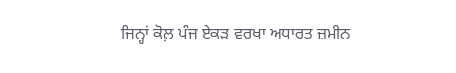ਜਿਨ੍ਹਾਂ ਕੋਲ਼ ਪੰਜ ਏਕੜ ਵਰਖਾ ਅਧਾਰਤ ਜ਼ਮੀਨ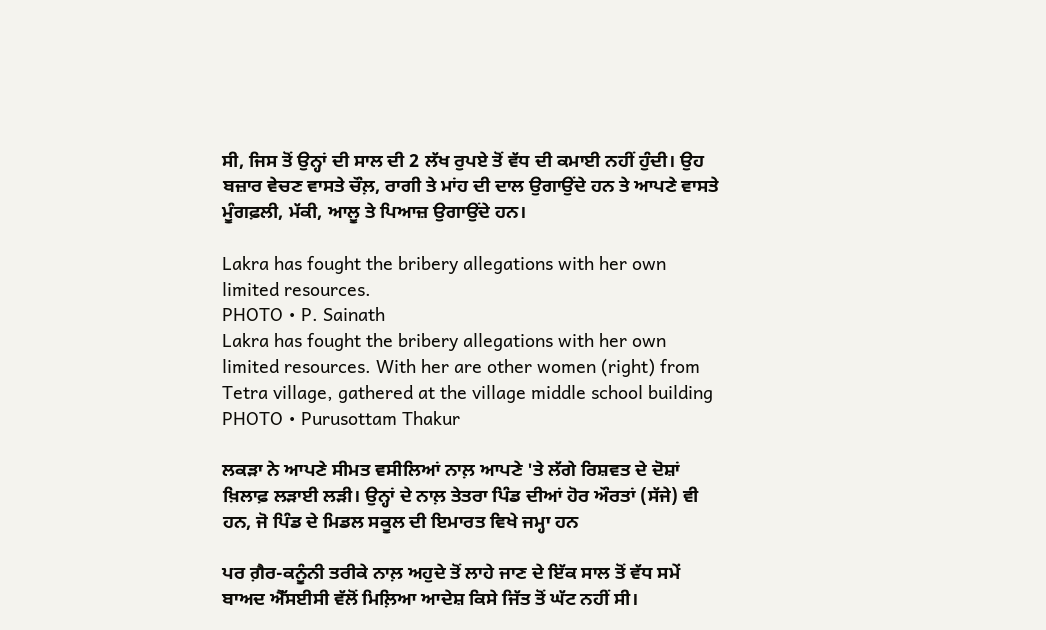ਸੀ, ਜਿਸ ਤੋਂ ਉਨ੍ਹਾਂ ਦੀ ਸਾਲ ਦੀ 2 ਲੱਖ ਰੁਪਏ ਤੋਂ ਵੱਧ ਦੀ ਕਮਾਈ ਨਹੀਂ ਹੁੰਦੀ। ਉਹ ਬਜ਼ਾਰ ਵੇਚਣ ਵਾਸਤੇ ਚੌਲ਼, ਰਾਗੀ ਤੇ ਮਾਂਹ ਦੀ ਦਾਲ ਉਗਾਉਂਦੇ ਹਨ ਤੇ ਆਪਣੇ ਵਾਸਤੇ ਮੂੰਗਫ਼ਲੀ, ਮੱਕੀ, ਆਲੂ ਤੇ ਪਿਆਜ਼ ਉਗਾਉਂਦੇ ਹਨ।

Lakra has fought the bribery allegations with her own limited resources.
PHOTO • P. Sainath
Lakra has fought the bribery allegations with her own limited resources. With her are other women (right) from Tetra village, gathered at the village middle school building
PHOTO • Purusottam Thakur

ਲਕੜਾ ਨੇ ਆਪਣੇ ਸੀਮਤ ਵਸੀਲਿਆਂ ਨਾਲ਼ ਆਪਣੇ 'ਤੇ ਲੱਗੇ ਰਿਸ਼ਵਤ ਦੇ ਦੋਸ਼ਾਂ ਖ਼ਿਲਾਫ਼ ਲੜਾਈ ਲੜੀ। ਉਨ੍ਹਾਂ ਦੇ ਨਾਲ਼ ਤੇਤਰਾ ਪਿੰਡ ਦੀਆਂ ਹੋਰ ਔਰਤਾਂ (ਸੱਜੇ) ਵੀ ਹਨ, ਜੋ ਪਿੰਡ ਦੇ ਮਿਡਲ ਸਕੂਲ ਦੀ ਇਮਾਰਤ ਵਿਖੇ ਜਮ੍ਹਾ ਹਨ

ਪਰ ਗ਼ੈਰ-ਕਨੂੰਨੀ ਤਰੀਕੇ ਨਾਲ਼ ਅਹੁਦੇ ਤੋਂ ਲਾਹੇ ਜਾਣ ਦੇ ਇੱਕ ਸਾਲ ਤੋਂ ਵੱਧ ਸਮੇਂ ਬਾਅਦ ਐੱਸਈਸੀ ਵੱਲੋਂ ਮਿਲ਼ਿਆ ਆਦੇਸ਼ ਕਿਸੇ ਜਿੱਤ ਤੋਂ ਘੱਟ ਨਹੀਂ ਸੀ।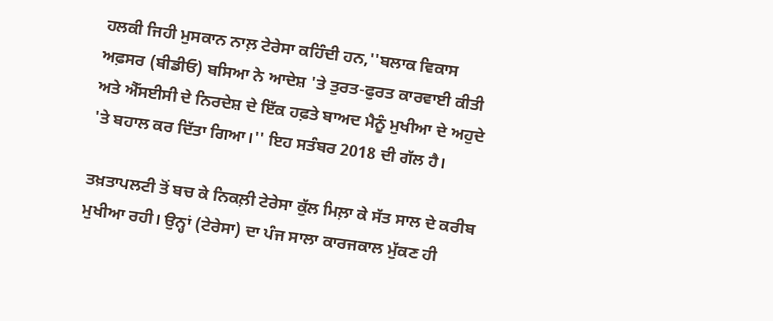ਹਲਕੀ ਜਿਹੀ ਮੁਸਕਾਨ ਨਾਲ਼ ਟੇਰੇਸਾ ਕਹਿੰਦੀ ਹਨ,''ਬਲਾਕ ਵਿਕਾਸ ਅਫ਼ਸਰ (ਬੀਡੀਓ) ਬਸਿਆ ਨੇ ਆਦੇਸ਼ 'ਤੇ ਤੁਰਤ-ਫੁਰਤ ਕਾਰਵਾਈ ਕੀਤੀ ਅਤੇ ਐੱਸਈਸੀ ਦੇ ਨਿਰਦੇਸ਼ ਦੇ ਇੱਕ ਹਫ਼ਤੇ ਬਾਅਦ ਮੈਨੂੰ ਮੁਖੀਆ ਦੇ ਅਹੁਦੇ 'ਤੇ ਬਹਾਲ ਕਰ ਦਿੱਤਾ ਗਿਆ।'' ਇਹ ਸਤੰਬਰ 2018 ਦੀ ਗੱਲ ਹੈ।

ਤਖ਼ਤਾਪਲਟੀ ਤੋਂ ਬਚ ਕੇ ਨਿਕਲ਼ੀ ਟੇਰੇਸਾ ਕੁੱਲ ਮਿਲ਼ਾ ਕੇ ਸੱਤ ਸਾਲ ਦੇ ਕਰੀਬ ਮੁਖੀਆ ਰਹੀ। ਉਨ੍ਹਾਂ (ਟੇਰੇਸਾ) ਦਾ ਪੰਜ ਸਾਲਾ ਕਾਰਜਕਾਲ ਮੁੱਕਣ ਹੀ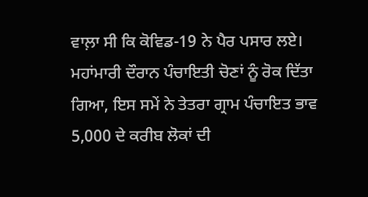ਵਾਲ਼ਾ ਸੀ ਕਿ ਕੋਵਿਡ-19 ਨੇ ਪੈਰ ਪਸਾਰ ਲਏ। ਮਹਾਂਮਾਰੀ ਦੌਰਾਨ ਪੰਚਾਇਤੀ ਚੋਣਾਂ ਨੂੰ ਰੋਕ ਦਿੱਤਾ ਗਿਆ, ਇਸ ਸਮੇਂ ਨੇ ਤੇਤਰਾ ਗ੍ਰਾਮ ਪੰਚਾਇਤ ਭਾਵ 5,000 ਦੇ ਕਰੀਬ ਲੋਕਾਂ ਦੀ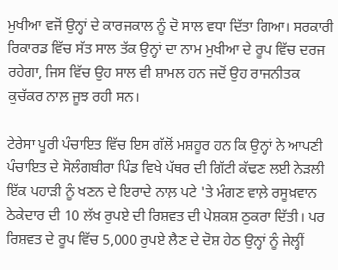ਮੁਖੀਆ ਵਜੋਂ ਉਨ੍ਹਾਂ ਦੇ ਕਾਰਜਕਾਲ ਨੂੰ ਦੋ ਸਾਲ ਵਧਾ ਦਿੱਤਾ ਗਿਆ। ਸਰਕਾਰੀ ਰਿਕਾਰਡ ਵਿੱਚ ਸੱਤ ਸਾਲ ਤੱਕ ਉਨ੍ਹਾਂ ਦਾ ਨਾਮ ਮੁਖੀਆ ਦੇ ਰੂਪ ਵਿੱਚ ਦਰਜ ਰਹੇਗਾ, ਜਿਸ ਵਿੱਚ ਉਹ ਸਾਲ ਵੀ ਸ਼ਾਮਲ ਹਨ ਜਦੋਂ ਉਹ ਰਾਜਨੀਤਕ ਕੁਚੱਕਰ ਨਾਲ਼ ਜੂਝ ਰਹੀ ਸਨ।

ਟੇਰੇਸਾ ਪੂਰੀ ਪੰਚਾਇਤ ਵਿੱਚ ਇਸ ਗੱਲੋਂ ਮਸ਼ਹੂਰ ਹਨ ਕਿ ਉਨ੍ਹਾਂ ਨੇ ਆਪਣੀ ਪੰਚਾਇਤ ਦੇ ਸੋਲੰਗਬੀਰਾ ਪਿੰਡ ਵਿਖੇ ਪੱਥਰ ਦੀ ਗਿੱਟੀ ਕੱਢਣ ਲਈ ਨੇੜਲੀ ਇੱਕ ਪਹਾੜੀ ਨੂੰ ਖਣਨ ਦੇ ਇਰਾਦੇ ਨਾਲ਼ ਪਟੇ 'ਤੇ ਮੰਗਣ ਵਾਲ਼ੇ ਰਸੂਖ਼ਵਾਨ ਠੇਕੇਦਾਰ ਦੀ 10 ਲੱਖ ਰੁਪਏ ਦੀ ਰਿਸ਼ਵਤ ਦੀ ਪੇਸ਼ਕਸ਼ ਠੁਕਰਾ ਦਿੱਤੀ। ਪਰ ਰਿਸ਼ਵਤ ਦੇ ਰੂਪ ਵਿੱਚ 5,000 ਰੁਪਏ ਲੈਣ ਦੇ ਦੋਸ਼ ਹੇਠ ਉਨ੍ਹਾਂ ਨੂੰ ਜੇਲ੍ਹੀਂ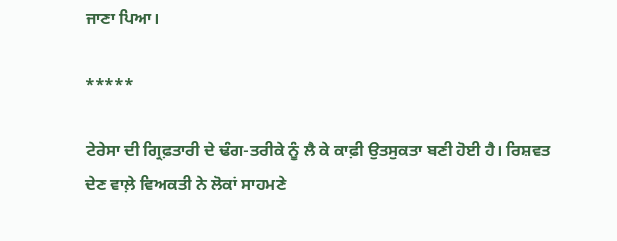ਜਾਣਾ ਪਿਆ।

*****

ਟੇਰੇਸਾ ਦੀ ਗ੍ਰਿਫ਼ਤਾਰੀ ਦੇ ਢੰਗ-ਤਰੀਕੇ ਨੂੰ ਲੈ ਕੇ ਕਾਫ਼ੀ ਉਤਸੁਕਤਾ ਬਣੀ ਹੋਈ ਹੈ। ਰਿਸ਼ਵਤ ਦੇਣ ਵਾਲ਼ੇ ਵਿਅਕਤੀ ਨੇ ਲੋਕਾਂ ਸਾਹਮਣੇ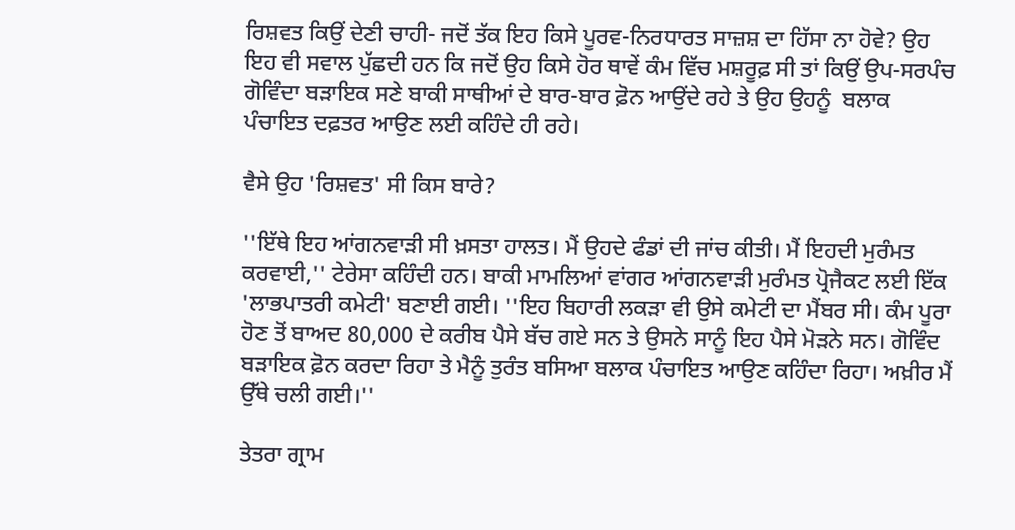ਰਿਸ਼ਵਤ ਕਿਉਂ ਦੇਣੀ ਚਾਹੀ- ਜਦੋਂ ਤੱਕ ਇਹ ਕਿਸੇ ਪੂਰਵ-ਨਿਰਧਾਰਤ ਸਾਜ਼ਸ਼ ਦਾ ਹਿੱਸਾ ਨਾ ਹੋਵੇ? ਉਹ ਇਹ ਵੀ ਸਵਾਲ ਪੁੱਛਦੀ ਹਨ ਕਿ ਜਦੋਂ ਉਹ ਕਿਸੇ ਹੋਰ ਥਾਵੇਂ ਕੰਮ ਵਿੱਚ ਮਸ਼ਰੂਫ਼ ਸੀ ਤਾਂ ਕਿਉਂ ਉਪ-ਸਰਪੰਚ ਗੋਵਿੰਦਾ ਬੜਾਇਕ ਸਣੇ ਬਾਕੀ ਸਾਥੀਆਂ ਦੇ ਬਾਰ-ਬਾਰ ਫ਼ੋਨ ਆਉਂਦੇ ਰਹੇ ਤੇ ਉਹ ਉਹਨੂੰ  ਬਲਾਕ ਪੰਚਾਇਤ ਦਫ਼ਤਰ ਆਉਣ ਲਈ ਕਹਿੰਦੇ ਹੀ ਰਹੇ।

ਵੈਸੇ ਉਹ 'ਰਿਸ਼ਵਤ' ਸੀ ਕਿਸ ਬਾਰੇ?

''ਇੱਥੇ ਇਹ ਆਂਗਨਵਾੜੀ ਸੀ ਖ਼ਸਤਾ ਹਾਲਤ। ਮੈਂ ਉਹਦੇ ਫੰਡਾਂ ਦੀ ਜਾਂਚ ਕੀਤੀ। ਮੈਂ ਇਹਦੀ ਮੁਰੰਮਤ ਕਰਵਾਈ,'' ਟੇਰੇਸਾ ਕਹਿੰਦੀ ਹਨ। ਬਾਕੀ ਮਾਮਲਿਆਂ ਵਾਂਗਰ ਆਂਗਨਵਾੜੀ ਮੁਰੰਮਤ ਪ੍ਰੋਜੈਕਟ ਲਈ ਇੱਕ 'ਲਾਭਪਾਤਰੀ ਕਮੇਟੀ' ਬਣਾਈ ਗਈ। ''ਇਹ ਬਿਹਾਰੀ ਲਕੜਾ ਵੀ ਉਸੇ ਕਮੇਟੀ ਦਾ ਮੈਂਬਰ ਸੀ। ਕੰਮ ਪੂਰਾ ਹੋਣ ਤੋਂ ਬਾਅਦ 80,000 ਦੇ ਕਰੀਬ ਪੈਸੇ ਬੱਚ ਗਏ ਸਨ ਤੇ ਉਸਨੇ ਸਾਨੂੰ ਇਹ ਪੈਸੇ ਮੋੜਨੇ ਸਨ। ਗੋਵਿੰਦ ਬੜਾਇਕ ਫ਼ੋਨ ਕਰਦਾ ਰਿਹਾ ਤੇ ਮੈਨੂੰ ਤੁਰੰਤ ਬਸਿਆ ਬਲਾਕ ਪੰਚਾਇਤ ਆਉਣ ਕਹਿੰਦਾ ਰਿਹਾ। ਅਖ਼ੀਰ ਮੈਂ ਉੱਥੇ ਚਲੀ ਗਈ।''

ਤੇਤਰਾ ਗ੍ਰਾਮ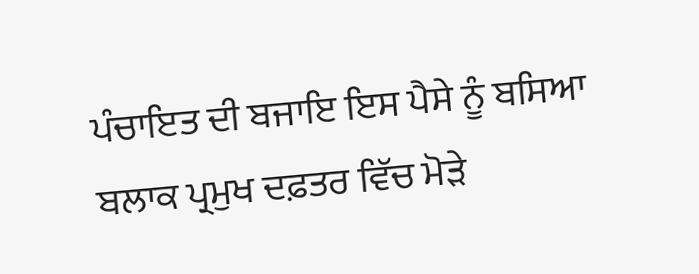ਪੰਚਾਇਤ ਦੀ ਬਜਾਇ ਇਸ ਪੈਸੇ ਨੂੰ ਬਸਿਆ ਬਲਾਕ ਪ੍ਰਮੁਖ ਦਫ਼ਤਰ ਵਿੱਚ ਮੋੜੇ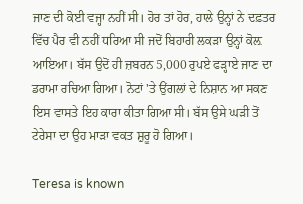ਜਾਣ ਦੀ ਕੋਈ ਵਜ੍ਹਾ ਨਹੀਂ ਸੀ। ਹੋਰ ਤਾਂ ਹੋਰ, ਹਾਲੇ ਉਨ੍ਹਾਂ ਨੇ ਦਫ਼ਤਰ ਵਿੱਚ ਪੈਰ ਵੀ ਨਹੀਂ ਧਰਿਆ ਸੀ ਜਦੋਂ ਬਿਹਾਰੀ ਲਕੜਾ ਉਨ੍ਹਾਂ ਕੋਲ਼ ਆਇਆ। ਬੱਸ ਉਦੋਂ ਹੀ ਜ਼ਬਰਨ 5,000 ਰੁਪਏ ਫੜ੍ਹਾਏ ਜਾਣ ਦਾ ਡਰਾਮਾ ਰਚਿਆ ਗਿਆ। ਨੋਟਾਂ 'ਤੇ ਉਂਗਲਾਂ ਦੇ ਨਿਸ਼ਾਨ ਆ ਸਕਣ ਇਸ ਵਾਸਤੇ ਇਹ ਕਾਰਾ ਕੀਤਾ ਗਿਆ ਸੀ। ਬੱਸ ਉਸੇ ਘੜੀ ਤੋਂ ਟੇਰੇਸਾ ਦਾ ਉਹ ਮਾੜਾ ਵਕਤ ਸ਼ੁਰੂ ਹੋ ਗਿਆ।

Teresa is known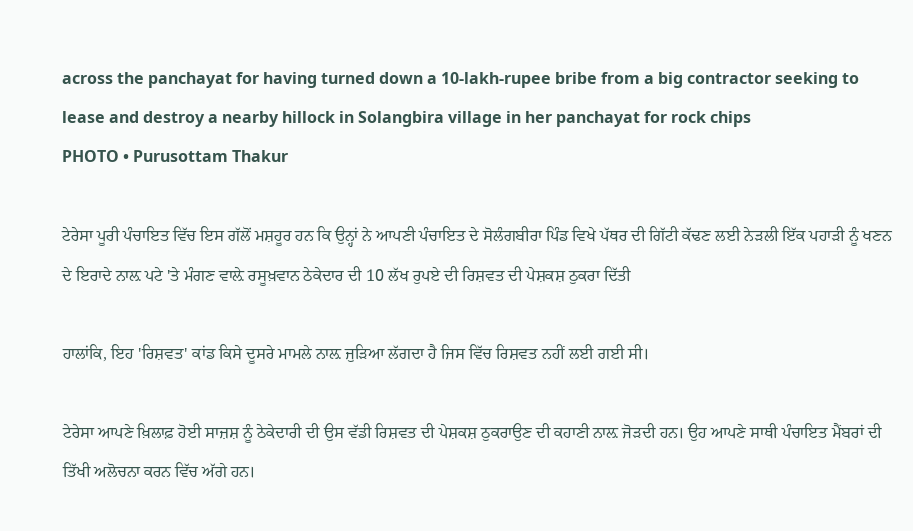across the panchayat for having turned down a 10-lakh-rupee bribe from a big contractor seeking to lease and destroy a nearby hillock in Solangbira village in her panchayat for rock chips
PHOTO • Purusottam Thakur

ਟੇਰੇਸਾ ਪੂਰੀ ਪੰਚਾਇਤ ਵਿੱਚ ਇਸ ਗੱਲੋਂ ਮਸ਼ਹੂਰ ਹਨ ਕਿ ਉਨ੍ਹਾਂ ਨੇ ਆਪਣੀ ਪੰਚਾਇਤ ਦੇ ਸੋਲੰਗਬੀਰਾ ਪਿੰਡ ਵਿਖੇ ਪੱਥਰ ਦੀ ਗਿੱਟੀ ਕੱਢਣ ਲਈ ਨੇੜਲੀ ਇੱਕ ਪਹਾੜੀ ਨੂੰ ਖਣਨ ਦੇ ਇਰਾਦੇ ਨਾਲ਼ ਪਟੇ 'ਤੇ ਮੰਗਣ ਵਾਲ਼ੇ ਰਸੂਖ਼ਵਾਨ ਠੇਕੇਦਾਰ ਦੀ 10 ਲੱਖ ਰੁਪਏ ਦੀ ਰਿਸ਼ਵਤ ਦੀ ਪੇਸ਼ਕਸ਼ ਠੁਕਰਾ ਦਿੱਤੀ

ਹਾਲਾਂਕਿ, ਇਹ 'ਰਿਸ਼ਵਤ' ਕਾਂਡ ਕਿਸੇ ਦੂਸਰੇ ਮਾਮਲੇ ਨਾਲ਼ ਜੁੜਿਆ ਲੱਗਦਾ ਹੈ ਜਿਸ ਵਿੱਚ ਰਿਸ਼ਵਤ ਨਹੀਂ ਲਈ ਗਈ ਸੀ।

ਟੇਰੇਸਾ ਆਪਣੇ ਖ਼ਿਲਾਫ਼ ਹੋਈ ਸਾਜ਼ਸ਼ ਨੂੰ ਠੇਕੇਦਾਰੀ ਦੀ ਉਸ ਵੱਡੀ ਰਿਸ਼ਵਤ ਦੀ ਪੇਸ਼ਕਸ਼ ਠੁਕਰਾਉਣ ਦੀ ਕਹਾਣੀ ਨਾਲ਼ ਜੋੜਦੀ ਹਨ। ਉਹ ਆਪਣੇ ਸਾਥੀ ਪੰਚਾਇਤ ਮੈਂਬਰਾਂ ਦੀ ਤਿੱਖੀ ਅਲੋਚਨਾ ਕਰਨ ਵਿੱਚ ਅੱਗੇ ਹਨ।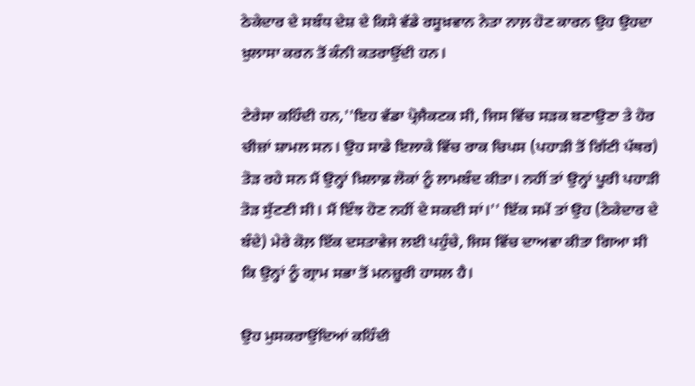ਠੇਕੇਦਾਰ ਦੇ ਸਬੰਧ ਦੇਸ਼ ਦੇ ਕਿਸੇ ਵੱਡੇ ਰਸੂਖ਼ਵਾਨ ਨੇਤਾ ਨਾਲ਼ ਹੋਣ ਕਾਰਨ ਉਹ ਉਹਦਾ ਖ਼ੁਲਾਸਾ ਕਰਨ ਤੋਂ ਕੰਨੀ ਕਤਰਾਉਂਦੀ ਹਨ।

ਟੇਰੇਸਾ ਕਹਿੰਦੀ ਹਨ,''ਇਹ ਵੱਡਾ ਪ੍ਰੋਜੈਕਟਕ ਸੀ, ਜਿਸ ਵਿੱਚ ਸੜਕ ਬਣਾਉਣਾ ਤੇ ਹੋਰ ਚੀਜ਼ਾਂ ਸ਼ਾਮਲ ਸਨ। ਉਹ ਸਾਡੇ ਇਲਾਕੇ ਵਿੱਚ ਰਾਕ ਚਿਪਸ (ਪਹਾੜੀ ਤੋਂ ਗਿੱਟੀ ਪੱਥਰ) ਤੋੜ ਰਹੇ ਸਨ ਮੈਂ ਉਨ੍ਹਾਂ ਖ਼ਿਲਾਫ਼ ਲੋਕਾਂ ਨੂੰ ਲਾਮਬੰਦ ਕੀਤਾ। ਨਹੀਂ ਤਾਂ ਉਨ੍ਹਾਂ ਪੂਰੀ ਪਹਾੜੀ ਤੋੜ ਸੁੱਟਣੀ ਸੀ। ਮੈਂ ਇੰਝ ਹੋਣ ਨਹੀਂ ਦੇ ਸਕਦੀ ਸਾਂ।'' ਇੱਕ ਸਮੇਂ ਤਾਂ ਉਹ (ਠੇਕੇਦਾਰ ਦੇ ਬੰਦੇ) ਮੇਰੇ ਕੋਲ਼ ਇੱਕ ਦਸਤਾਵੇਜ ਲਈ ਪਹੁੰਚੇ, ਜਿਸ ਵਿੱਚ ਦਾਅਵਾ ਕੀਤਾ ਗਿਆ ਸੀ ਕਿ ਉਨ੍ਹਾਂ ਨੂੰ ਗ੍ਰਾਮ ਸਭਾ ਤੋਂ ਮਨਜ਼ੂਰੀ ਹਾਸਲ ਹੈ।

ਉਹ ਮੁਸਕਰਾਉਂਦਿਆਂ ਕਹਿੰਦੀ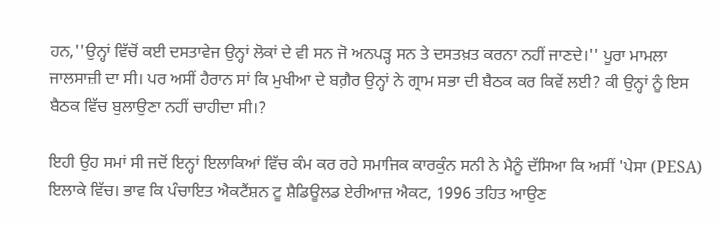ਹਨ,''ਉਨ੍ਹਾਂ ਵਿੱਚੋਂ ਕਈ ਦਸਤਾਵੇਜ ਉਨ੍ਹਾਂ ਲੋਕਾਂ ਦੇ ਵੀ ਸਨ ਜੋ ਅਨਪੜ੍ਹ ਸਨ ਤੇ ਦਸਤਖ਼ਤ ਕਰਨਾ ਨਹੀਂ ਜਾਣਦੇ।'' ਪੂਰਾ ਮਾਮਲਾ ਜਾਲਸਾਜ਼ੀ ਦਾ ਸੀ। ਪਰ ਅਸੀਂ ਹੈਰਾਨ ਸਾਂ ਕਿ ਮੁਖੀਆ ਦੇ ਬਗ਼ੈਰ ਉਨ੍ਹਾਂ ਨੇ ਗ੍ਰਾਮ ਸਭਾ ਦੀ ਬੈਠਕ ਕਰ ਕਿਵੇਂ ਲਈ? ਕੀ ਉਨ੍ਹਾਂ ਨੂੰ ਇਸ ਬੈਠਕ ਵਿੱਚ ਬੁਲਾਉਣਾ ਨਹੀਂ ਚਾਹੀਦਾ ਸੀ।?

ਇਹੀ ਉਹ ਸਮਾਂ ਸੀ ਜਦੋਂ ਇਨ੍ਹਾਂ ਇਲਾਕਿਆਂ ਵਿੱਚ ਕੰਮ ਕਰ ਰਹੇ ਸਮਾਜਿਕ ਕਾਰਕੁੰਨ ਸਨੀ ਨੇ ਮੈਨੂੰ ਦੱਸਿਆ ਕਿ ਅਸੀਂ 'ਪੇਸਾ (PESA) ਇਲਾਕੇ ਵਿੱਚ। ਭਾਵ ਕਿ ਪੰਚਾਇਤ ਐਕਟੈਂਸ਼ਨ ਟੂ ਸ਼ੈਡਿਊਲਡ ਏਰੀਆਜ਼ ਐਕਟ, 1996 ਤਹਿਤ ਆਉਣ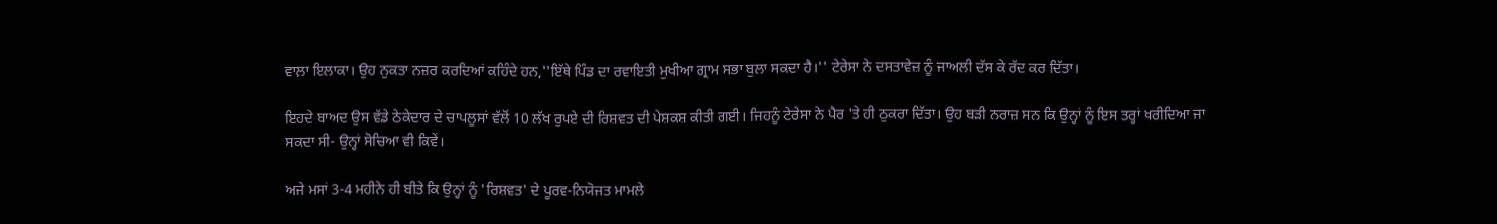ਵਾਲ਼ਾ ਇਲਾਕਾ। ਉਹ ਨੁਕਤਾ ਨਜ਼ਰ ਕਰਦਿਆਂ ਕਹਿੰਦੇ ਹਨ,''ਇੱਥੇ ਪਿੰਡ ਦਾ ਰਵਾਇਤੀ ਮੁਖੀਆ ਗ੍ਰਾਮ ਸਭਾ ਬੁਲਾ ਸਕਦਾ ਹੈ।'' ਟੇਰੇਸਾ ਨੇ ਦਸਤਾਵੇਜ਼ ਨੂੰ ਜਾਅਲੀ ਦੱਸ ਕੇ ਰੱਦ ਕਰ ਦਿੱਤਾ।

ਇਹਦੇ ਬਾਅਦ ਉਸ ਵੱਡੇ ਠੇਕੇਦਾਰ ਦੇ ਚਾਪਲੂਸਾਂ ਵੱਲੋਂ 10 ਲੱਖ ਰੁਪਏ ਦੀ ਰਿਸ਼ਵਤ ਦੀ ਪੇਸ਼ਕਸ਼ ਕੀਤੀ ਗਈ। ਜਿਹਨੂੰ ਟੇਰੇਸਾ ਨੇ ਪੈਰ 'ਤੇ ਹੀ ਠੁਕਰਾ ਦਿੱਤਾ। ਉਹ ਬੜੀ ਨਰਾਜ਼ ਸਨ ਕਿ ਉਨ੍ਹਾਂ ਨੂੰ ਇਸ ਤਰ੍ਹਾਂ ਖਰੀਦਿਆ ਜਾ ਸਕਦਾ ਸੀ- ਉਨ੍ਹਾਂ ਸੋਚਿਆ ਵੀ ਕਿਵੇਂ।

ਅਜੇ ਮਸਾਂ 3-4 ਮਹੀਨੇ ਹੀ ਬੀਤੇ ਕਿ ਉਨ੍ਹਾਂ ਨੂੰ 'ਰਿਸ਼ਵਤ' ਦੇ ਪੂਰਵ-ਨਿਯੋਜਤ ਮਾਮਲੇ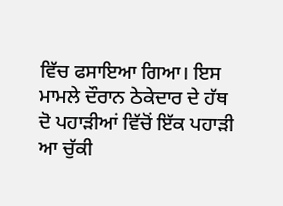ਵਿੱਚ ਫਸਾਇਆ ਗਿਆ। ਇਸ ਮਾਮਲੇ ਦੌਰਾਨ ਠੇਕੇਦਾਰ ਦੇ ਹੱਥ ਦੋ ਪਹਾੜੀਆਂ ਵਿੱਚੋਂ ਇੱਕ ਪਹਾੜੀ ਆ ਚੁੱਕੀ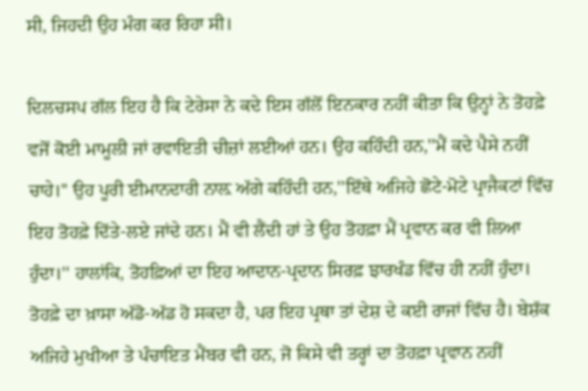ਸੀ, ਜਿਹਦੀ ਉਹ ਮੰਗ ਕਰ ਰਿਹਾ ਸੀ।

ਦਿਲਚਸਪ ਗੱਲ ਇਹ ਹੈ ਕਿ ਟੇਰੇਸਾ ਨੇ ਕਦੇ ਇਸ ਗੱਲੋਂ ਇਨਕਾਰ ਨਹੀਂ ਕੀਤਾ ਕਿ ਉਨ੍ਹਾਂ ਨੇ ਤੋਹਫ਼ੇ ਵਜੋਂ ਕੋਈ ਮਾਮੂਲੀ ਜਾਂ ਰਵਾਇਤੀ ਚੀਜ਼ਾਂ ਲਈਆਂ ਹਨ। ਉਹ ਕਹਿੰਦੀ ਹਨ,''ਮੈਂ ਕਦੇ ਪੈਸੇ ਨਹੀਂ ਚਾਹੇ।'' ਉਹ ਪੂਰੀ ਈਮਾਨਦਾਰੀ ਨਾਲ਼ ਅੱਗੇ ਕਹਿੰਦੀ ਹਨ,''ਇੱਥੇ ਅਜਿਹੇ ਛੋਟੇ-ਮੋਟੇ ਪ੍ਰਾਜੈਕਟਾਂ ਵਿੱਚ ਇਹ ਤੋਹਫ਼ੇ ਦਿੱਤੇ-ਲਏ ਜਾਂਦੇ ਹਨ। ਮੈਂ ਵੀ ਲੈਂਦੀ ਹਾਂ ਤੇ ਉਹ ਤੋਹਫ਼ਾ ਮੈਂ ਪ੍ਰਵਾਨ ਕਰ ਵੀ ਲਿਆ ਹੁੰਦਾ।'' ਹਾਲਾਂਕਿ, ਤੋਹਫ਼ਿਆਂ ਦਾ ਇਹ ਆਦਾਨ-ਪ੍ਰਦਾਨ ਸਿਰਫ਼ ਝਾਰਖੰਡ ਵਿੱਚ ਹੀ ਨਹੀਂ ਹੁੰਦਾ। ਤੋਹਫ਼ੇ ਦਾ ਖ਼ਾਸਾ ਅੱਡੋ-ਅੱਡ ਹੋ ਸਕਦਾ ਹੈ, ਪਰ ਇਹ ਪ੍ਰਥਾ ਤਾਂ ਦੇਸ਼ ਦੇ ਕਈ ਰਾਜਾਂ ਵਿੱਚ ਹੈ। ਬੇਸ਼ੱਕ ਅਜਿਹੇ ਮੁਖੀਆ ਤੇ ਪੰਚਾਇਤ ਮੈਂਬਰ ਵੀ ਹਨ, ਜੋ ਕਿਸੇ ਵੀ ਤਰ੍ਹਾਂ ਦਾ ਤੋਹਫ਼ਾ ਪ੍ਰਵਾਨ ਨਹੀਂ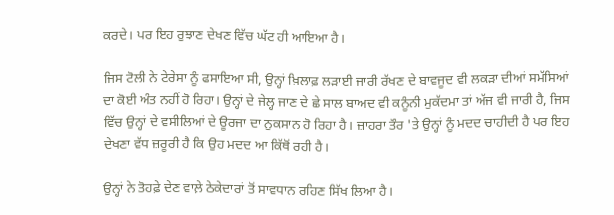ਕਰਦੇ। ਪਰ ਇਹ ਰੁਝਾਣ ਦੇਖਣ ਵਿੱਚ ਘੱਟ ਹੀ ਆਇਆ ਹੈ।

ਜਿਸ ਟੋਲੀ ਨੇ ਟੇਰੇਸਾ ਨੂੰ ਫਸਾਇਆ ਸੀ, ਉਨ੍ਹਾਂ ਖ਼ਿਲਾਫ਼ ਲੜਾਈ ਜਾਰੀ ਰੱਖਣ ਦੇ ਬਾਵਜੂਦ ਵੀ ਲਕੜਾ ਦੀਆਂ ਸਮੱਸਿਆਂ ਦਾ ਕੋਈ ਅੰਤ ਨਹੀਂ ਹੋ ਰਿਹਾ। ਉਨ੍ਹਾਂ ਦੇ ਜੇਲ੍ਹ ਜਾਣ ਦੇ ਛੇ ਸਾਲ ਬਾਅਦ ਵੀ ਕਨੂੰਨੀ ਮੁਕੱਦਮਾ ਤਾਂ ਅੱਜ ਵੀ ਜਾਰੀ ਹੈ, ਜਿਸ ਵਿੱਚ ਉਨ੍ਹਾਂ ਦੇ ਵਸੀਲਿਆਂ ਦੇ ਊਰਜਾ ਦਾ ਨੁਕਸਾਨ ਹੋ ਰਿਹਾ ਹੈ। ਜ਼ਾਹਰਾ ਤੌਰ 'ਤੇ ਉਨ੍ਹਾਂ ਨੂੰ ਮਦਦ ਚਾਹੀਦੀ ਹੈ ਪਰ ਇਹ ਦੇਖਣਾ ਵੱਧ ਜ਼ਰੂਰੀ ਹੈ ਕਿ ਉਹ ਮਦਦ ਆ ਕਿੱਥੋਂ ਰਹੀ ਹੈ।

ਉਨ੍ਹਾਂ ਨੇ ਤੋਹਫ਼ੇ ਦੇਣ ਵਾਲ਼ੇ ਠੇਕੇਦਾਰਾਂ ਤੋਂ ਸਾਵਧਾਨ ਰਹਿਣ ਸਿੱਖ ਲਿਆ ਹੈ।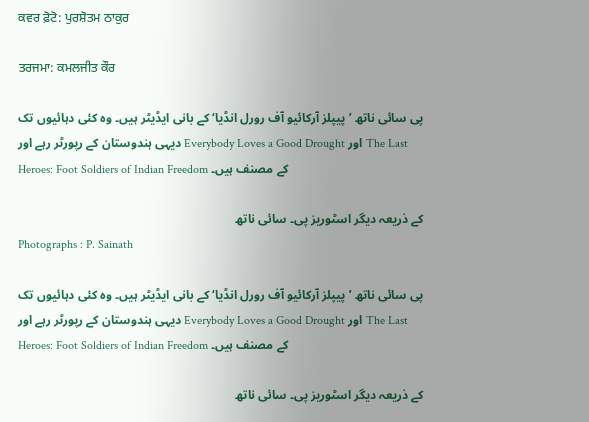ਕਵਰ ਫ਼ੋਟੋ: ਪੁਰਸ਼ੋਤਮ ਠਾਕੁਰ

ਤਰਜਮਾ: ਕਮਲਜੀਤ ਕੌਰ

پی سائی ناتھ ’پیپلز آرکائیو آف رورل انڈیا‘ کے بانی ایڈیٹر ہیں۔ وہ کئی دہائیوں تک دیہی ہندوستان کے رپورٹر رہے اور Everybody Loves a Good Drought اور The Last Heroes: Foot Soldiers of Indian Freedom کے مصنف ہیں۔

کے ذریعہ دیگر اسٹوریز پی۔ سائی ناتھ
Photographs : P. Sainath

پی سائی ناتھ ’پیپلز آرکائیو آف رورل انڈیا‘ کے بانی ایڈیٹر ہیں۔ وہ کئی دہائیوں تک دیہی ہندوستان کے رپورٹر رہے اور Everybody Loves a Good Drought اور The Last Heroes: Foot Soldiers of Indian Freedom کے مصنف ہیں۔

کے ذریعہ دیگر اسٹوریز پی۔ سائی ناتھ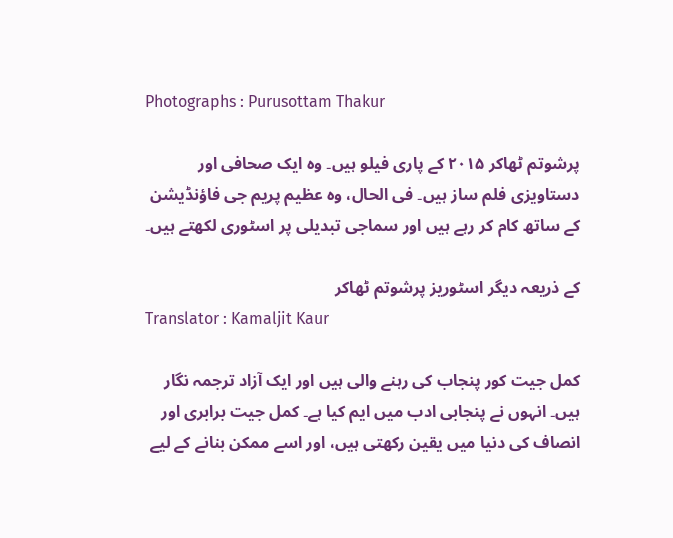Photographs : Purusottam Thakur

پرشوتم ٹھاکر ۲۰۱۵ کے پاری فیلو ہیں۔ وہ ایک صحافی اور دستاویزی فلم ساز ہیں۔ فی الحال، وہ عظیم پریم جی فاؤنڈیشن کے ساتھ کام کر رہے ہیں اور سماجی تبدیلی پر اسٹوری لکھتے ہیں۔

کے ذریعہ دیگر اسٹوریز پرشوتم ٹھاکر
Translator : Kamaljit Kaur

کمل جیت کور پنجاب کی رہنے والی ہیں اور ایک آزاد ترجمہ نگار ہیں۔ انہوں نے پنجابی ادب میں ایم کیا ہے۔ کمل جیت برابری اور انصاف کی دنیا میں یقین رکھتی ہیں، اور اسے ممکن بنانے کے لیے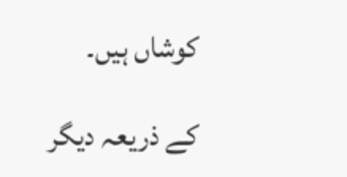کوشاں ہیں۔

کے ذریعہ دیگر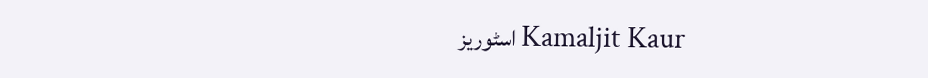اسٹوریز Kamaljit Kaur